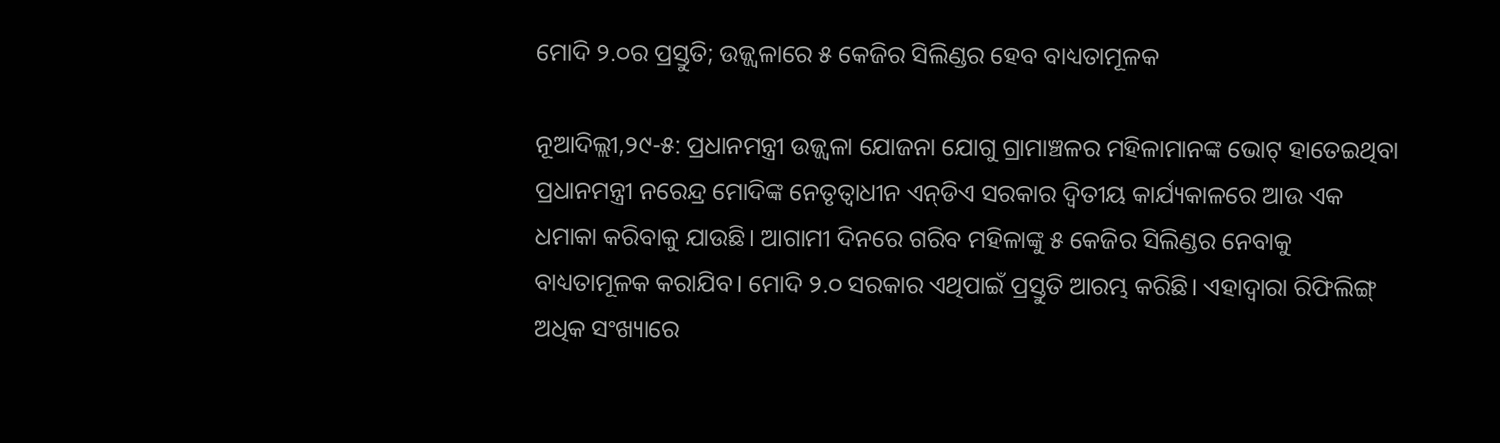ମୋଦି ୨.୦ର ପ୍ରସ୍ତୁତି; ଉଜ୍ଜ୍ୱଳାରେ ୫ କେଜିର ସିଲିଣ୍ଡର ହେବ ବାଧ୍ୟତାମୂଳକ

ନୂଆଦିଲ୍ଲୀ,୨୯-୫: ପ୍ରଧାନମନ୍ତ୍ରୀ ଉଜ୍ଜ୍ୱଳା ଯୋଜନା ଯୋଗୁ ଗ୍ରାମାଞ୍ଚଳର ମହିଳାମାନଙ୍କ ଭୋଟ୍‌ ହାତେଇଥିବା ପ୍ରଧାନମନ୍ତ୍ରୀ ନରେନ୍ଦ୍ର ମୋଦିଙ୍କ ନେତୃତ୍ୱାଧୀନ ଏନ୍‌ଡିଏ ସରକାର ଦ୍ୱିତୀୟ କାର୍ଯ୍ୟକାଳରେ ଆଉ ଏକ ଧମାକା କରିବାକୁ ଯାଉଛି। ଆଗାମୀ ଦିନରେ ଗରିବ ମହିଳାଙ୍କୁ ୫ କେଜିର ସିଲିଣ୍ଡର ନେବାକୁ ବାଧ୍ୟତାମୂଳକ କରାଯିବ। ମୋଦି ୨.୦ ସରକାର ଏଥିପାଇଁ ପ୍ରସ୍ତୁତି ଆରମ୍ଭ କରିଛି। ଏହାଦ୍ୱାରା ରିଫିଲିଙ୍ଗ୍‌ ଅଧିକ ସଂଖ୍ୟାରେ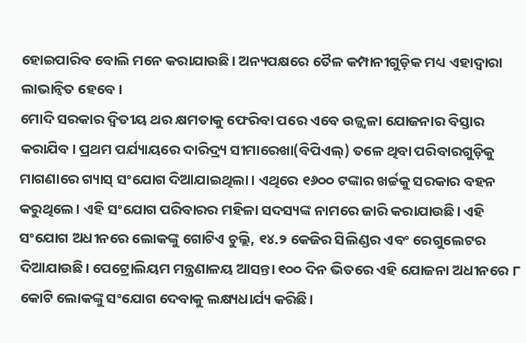ହୋଇପାରିବ ବୋଲି ମନେ କରାଯାଉଛି। ଅନ୍ୟପକ୍ଷରେ ତୈଳ କମ୍ପାନୀଗୁଡ଼ିକ ମଧ୍ୟ ଏହାଦ୍ୱାରା ଲାଭାନ୍ବିତ ହେବେ।
ମୋଦି ସରକାର ଦ୍ୱିତୀୟ ଥର କ୍ଷମତାକୁ ଫେରିବା ପରେ ଏବେ ଉଜ୍ଜ୍ୱଳା ଯୋଜନାର ବିସ୍ତାର କରାଯିବ। ପ୍ରଥମ ପର୍ଯ୍ୟାୟରେ ଦାରିଦ୍ର୍ୟ ସୀମାରେଖା(ବିପିଏଲ୍‌) ତଳେ ଥିବା ପରିବାରଗୁଡ଼ିକୁ ମାଗଣାରେ ଗ୍ୟାସ୍‌ ସଂଯୋଗ ଦିଆଯାଇଥିଲା। ଏଥିରେ ୧୬୦୦ ଟଙ୍କାର ଖର୍ଚ୍ଚକୁ ସରକାର ବହନ କରୁଥିଲେ। ଏହି ସଂଯୋଗ ପରିବାରର ମହିଳା ସଦସ୍ୟଙ୍କ ନାମରେ ଜାରି କରାଯାଉଛି। ଏହି ସଂଯୋଗ ଅଧୀନରେ ଲୋକଙ୍କୁ ଗୋଟିଏ ଚୁଲ୍ଲି, ୧୪.୨ କେଜିର ସିଲିଣ୍ଡର ଏବଂ ରେଗୁଲେଟର ଦିଆଯାଉଛି। ପେଟ୍ରୋଲିୟମ ମନ୍ତ୍ରଣାଳୟ ଆସନ୍ତା ୧୦୦ ଦିନ ଭିତରେ ଏହି ଯୋଜନା ଅଧୀନରେ ୮ କୋଟି ଲୋକଙ୍କୁ ସଂଯୋଗ ଦେବାକୁ ଲକ୍ଷ୍ୟଧାର୍ଯ୍ୟ କରିଛି।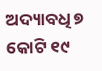ଅଦ୍ୟାବଧି ୭ କୋଟି ୧୯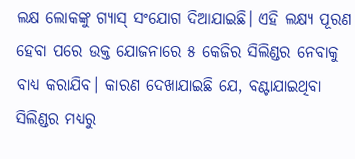ଲକ୍ଷ ଲୋକଙ୍କୁ ଗ୍ୟାସ୍‌ ସଂଯୋଗ ଦିଆଯାଇଛି। ଏହି ଲକ୍ଷ୍ୟ ପୂରଣ ହେବା ପରେ ଉକ୍ତ ଯୋଜନାରେ ୫ କେଜିର ସିଲିଣ୍ଡର ନେବାକୁ ବାଧ୍ୟ କରାଯିବ। କାରଣ ଦେଖାଯାଇଛି ଯେ, ବଣ୍ଟାଯାଇଥିବା ସିଲିଣ୍ଡର ମଧ୍ୟରୁ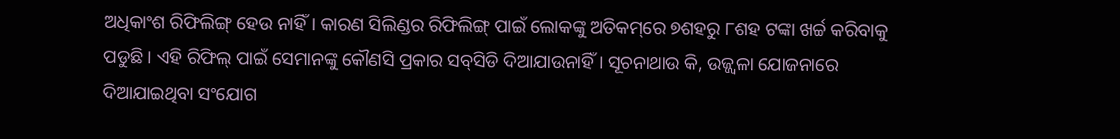ଅଧିକାଂଶ ରିଫିଲିଙ୍ଗ୍‌ ହେଉ ନାହିଁ। କାରଣ ସିଲିଣ୍ଡର ରିଫିଲିଙ୍ଗ୍‌ ପାଇଁ ଲୋକଙ୍କୁ ଅତିକମ୍‌ରେ ୭ଶହରୁ ୮ଶହ ଟଙ୍କା ଖର୍ଚ୍ଚ କରିବାକୁ ପଡୁଛି। ଏହି ରିଫିଲ୍‌ ପାଇଁ ସେମାନଙ୍କୁ କୌଣସି ପ୍ରକାର ସବ୍‌ସିଡି ଦିଆଯାଉନାହିଁ। ସୂଚନାଥାଉ କି, ଉଜ୍ଜ୍ୱଳା ଯୋଜନାରେ ଦିଆଯାଇଥିବା ସଂଯୋଗ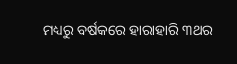ମଧ୍ୟରୁ ବର୍ଷକରେ ହାରାହାରି ୩ଥର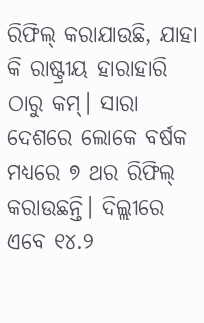ରିଫିଲ୍‌ କରାଯାଉଛି, ଯାହା କି ରାଷ୍ଟ୍ରୀୟ ହାରାହାରି ଠାରୁ କମ୍‌। ସାରା ଦେଶରେ ଲୋକେ ବର୍ଷକ ମଧ୍ୟରେ ୭ ଥର ରିଫିଲ୍‌ କରାଉଛନ୍ତି। ଦିଲ୍ଲୀରେ ଏବେ ୧୪.୨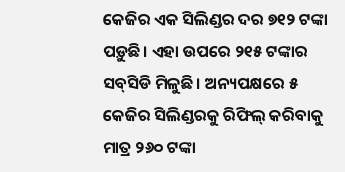କେଜିର ଏକ ସିଲିଣ୍ଡର ଦର ୭୧୨ ଟଙ୍କା ପଡ଼ୁଛି। ଏହା ଉପରେ ୨୧୫ ଟଙ୍କାର ସବ୍‌ସିଡି ମିଳୁଛି। ଅନ୍ୟପକ୍ଷରେ ୫ କେଜିର ସିଲିଣ୍ଡରକୁ ରିଫିଲ୍‌ କରିବାକୁ ମାତ୍ର ୨୬୦ ଟଙ୍କା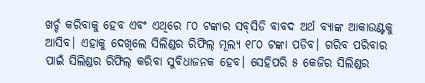ଖର୍ଚ୍ଚ କରିବାକୁ ହେବ ଏବଂ ଏଥିରେ ୮୦ ଟଙ୍କାର ସବ୍‌ସିଡି ବାବଦ ଅର୍ଥ ବ୍ୟାଙ୍କ ଆକାଉଣ୍ଟକୁ ଆସିବ। ଏହାକୁ ଦେଖିଲେ ସିଲିଣ୍ଡର ରିଫିଲ୍‌ ମୂଲ୍ୟ ୧୮୦ ଟଙ୍କା ପଡିବ। ଗରିବ ପରିବାର ପାଇଁ ସିଲିଣ୍ଡର ରିଫିଲ୍‌ କରିବା ସୁବିଧାଜନକ ହେବ। ସେହିପରି ୫ କେଜିର ସିଲିଣ୍ଡର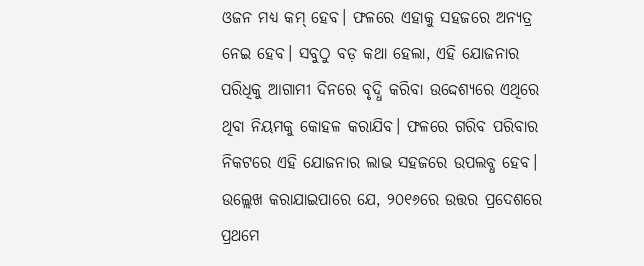ଓଜନ ମଧ୍ୟ କମ୍‌ ହେବ। ଫଳରେ ଏହାକୁ ସହଜରେ ଅନ୍ୟତ୍ର ନେଇ ହେବ। ସବୁଠୁ ବଡ଼ କଥା ହେଲା, ଏହି ଯୋଜନାର ପରିଧିକୁ ଆଗାମୀ ଦିନରେ ବୃଦ୍ଧି କରିବା ଉଦ୍ଦେଶ୍ୟରେ ଏଥିରେ ଥିବା ନିୟମକୁ କୋହଳ କରାଯିବ। ଫଳରେ ଗରିବ ପରିବାର ନିକଟରେ ଏହି ଯୋଜନାର ଲାଭ ସହଜରେ ଉପଲବ୍ଧ ହେବ। ଉଲ୍ଲେଖ କରାଯାଇପାରେ ଯେ, ୨୦୧୬ରେ ଉତ୍ତର ପ୍ରଦେଶରେ ପ୍ରଥମେ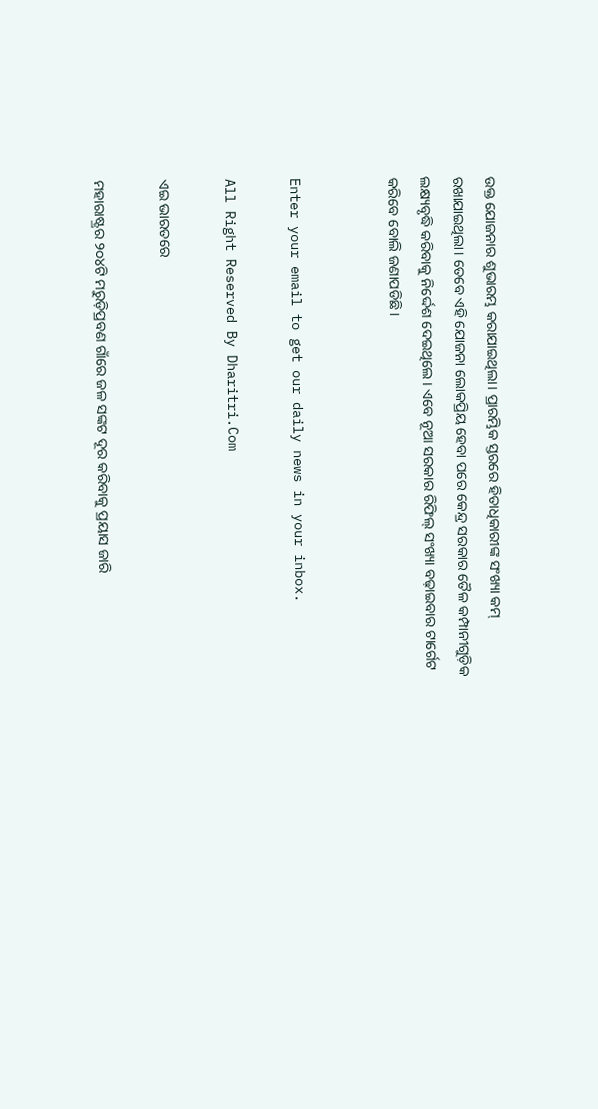ଉକ୍ତ ଯୋଜନାର ଶୁଭାରମ୍ଭ କରାଯାଇଥିଲା। ପ୍ରାରମ୍ଭିକ ସ୍ତରରେ ହିତାଧିକାରୀଙ୍କ ସଂଖ୍ୟା କମ୍‌ ରଖାଯାଇଥିଲା। ତେବେ ଏହି ଯୋଜନା ଲୋକପ୍ରିୟ ହେବା ପରେ କେନ୍ଦ୍ର ସରକାର ତୈଳ କମ୍ପାନୀଗୁଡ଼ିକ ଲକ୍ଷ୍ୟବୃଦ୍ଧି କରିବାକୁ ନିର୍ଦ୍ଦେଶ ଦେଇଥିଲେ। ଏବେ ନୂଆ ସରକାର ରିଫିଲ୍‌ ସଂଖ୍ୟା ବଢ଼ାଇବାର ଟାର୍ଗେଟ କରିବେ ବୋଲି ଜଣାପଡିଛି।


Enter your email to get our daily news in your inbox.

All Right Reserved By Dharitri.Com

ଏଇ ଭାରତରେ

ମହାରାଷ୍ଟ୍ରର ୨୦୪ଟି ମରୁଡ଼ିପ୍ରବଣ ଗାଁରେ ଜଳ ସଙ୍କଟ ଦୂର କରିବାକୁ ପ୍ରୟାସ ଜାରି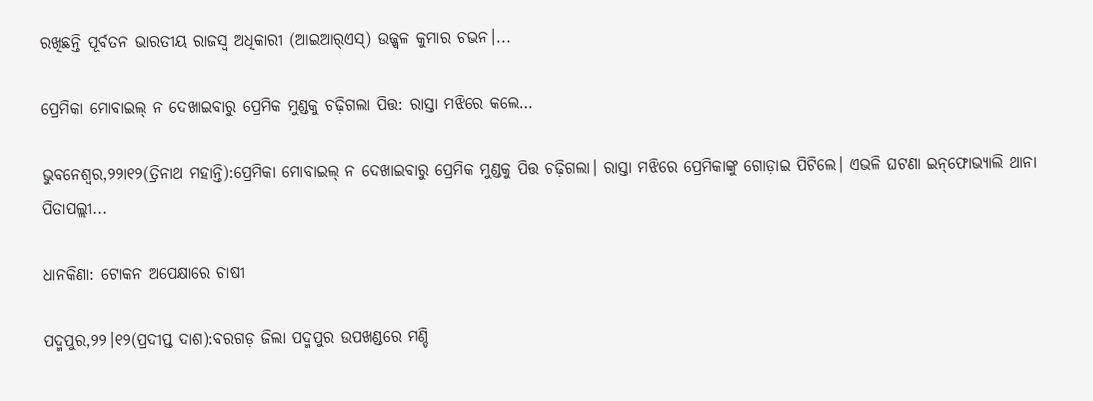ରଖିଛନ୍ତି ପୂର୍ବତନ ଭାରତୀୟ ରାଜସ୍ବ ଅଧିକାରୀ (ଆଇଆର୍‌ଏସ୍‌) ଉଜ୍ଜ୍ୱଳ କୁମାର ଚଭନ।...

ପ୍ରେମିକା ମୋବାଇଲ୍‌ ନ ଦେଖାଇବାରୁ ପ୍ରେମିକ ମୁଣ୍ଡକୁ ଚଢ଼ିଗଲା ପିତ୍ତ: ରାସ୍ତା ମଝିରେ କଲେ…

ଭୁବନେଶ୍ୱର,୨୨ା୧୨(ତ୍ରିନାଥ ମହାନ୍ତି):ପ୍ରେମିକା ମୋବାଇଲ୍‌ ନ ଦେଖାଇବାରୁ ପ୍ରେମିକ ମୁଣ୍ଡକୁ ପିତ୍ତ ଚଢ଼ିଗଲା। ରାସ୍ତା ମଝିରେ ପ୍ରେମିକାଙ୍କୁ ଗୋଡ଼ାଇ ପିଟିଲେ। ଏଭଳି ଘଟଣା ଇନ୍‌ଫୋଭ୍ୟାଲି ଥାନା ପିତାପଲ୍ଲୀ...

ଧାନକିଣା: ଟୋକନ ଅପେକ୍ଷାରେ ଚାଷୀ

ପଦ୍ମପୁର,୨୨।୧୨(ପ୍ରଦୀପ୍ତ ଦାଶ):ବରଗଡ଼ ଜିଲା ପଦ୍ମପୁର ଉପଖଣ୍ଡରେ ମଣ୍ଡି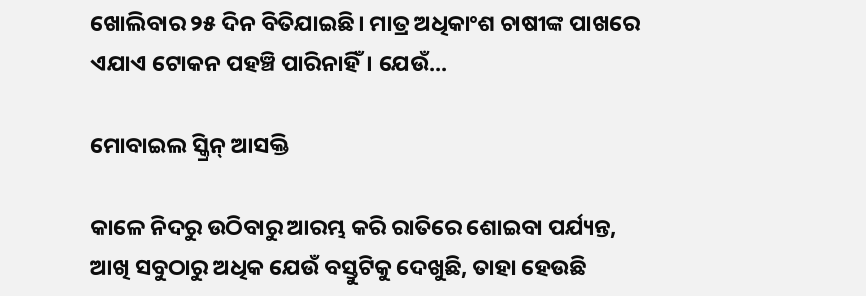ଖୋଲିବାର ୨୫ ଦିନ ବିତିଯାଇଛି। ମାତ୍ର ଅଧିକାଂଶ ଚାଷୀଙ୍କ ପାଖରେ ଏଯାଏ ଟୋକନ ପହଞ୍ଚି ପାରିନାହିଁ। ଯେଉଁ...

ମୋବାଇଲ ସ୍କ୍ରିନ୍‌ ଆସକ୍ତି

କାଳେ ନିଦରୁ ଉଠିବାରୁ ଆରମ୍ଭ କରି ରାତିରେ ଶୋଇବା ପର୍ଯ୍ୟନ୍ତ, ଆଖି ସବୁଠାରୁ ଅଧିକ ଯେଉଁ ବସ୍ତୁଟିକୁ ଦେଖୁଛି, ତାହା ହେଉଛି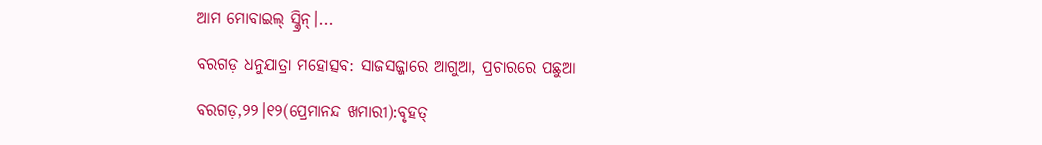ଆମ ମୋବାଇଲ୍‌ ସ୍କ୍ରିନ୍‌।...

ବରଗଡ଼ ଧନୁଯାତ୍ରା ମହୋତ୍ସବ: ସାଜସଜ୍ଜାରେ ଆଗୁଆ, ପ୍ରଚାରରେ ପଛୁଆ

ବରଗଡ଼,୨୨।୧୨(ପ୍ରେମାନନ୍ଦ ଖମାରୀ):ବୃହତ୍‌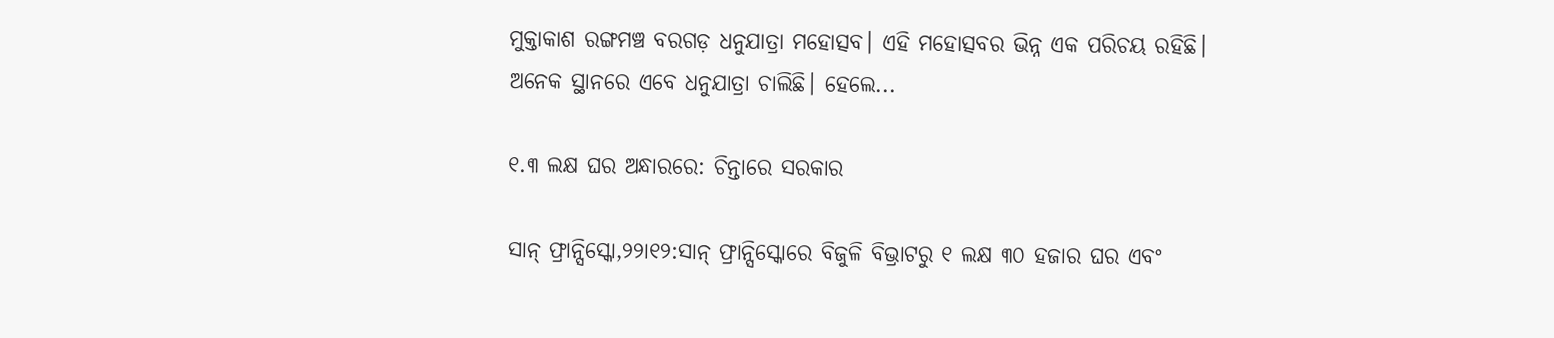ମୁକ୍ତାକାଶ ରଙ୍ଗମଞ୍ଚ ବରଗଡ଼ ଧନୁଯାତ୍ରା ମହୋତ୍ସବ। ଏହି ମହୋତ୍ସବର ଭିନ୍ନ ଏକ ପରିଚୟ ରହିଛି। ଅନେକ ସ୍ଥାନରେ ଏବେ ଧନୁଯାତ୍ରା ଚାଲିଛି। ହେଲେ...

୧.୩ ଲକ୍ଷ ଘର ଅନ୍ଧାରରେ: ଚିନ୍ତାରେ ସରକାର

ସାନ୍‌ ଫ୍ରାନ୍ସିସ୍କୋ,୨୨ା୧୨:ସାନ୍‌ ଫ୍ରାନ୍ସିସ୍କୋରେ ବିଜୁଳି ବିଭ୍ରାଟରୁ ୧ ଲକ୍ଷ ୩୦ ହଜାର ଘର ଏବଂ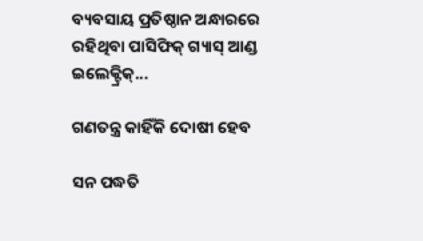ବ୍ୟବସାୟ ପ୍ରତିଷ୍ଠାନ ଅନ୍ଧାରରେ ରହିଥିବା ପାସିଫିକ୍‌ ଗ୍ୟାସ୍‌ ଆଣ୍ଡ ଇଲେକ୍ଟ୍ରିକ୍‌...

ଗଣତନ୍ତ୍ର କାହିଁକି ଦୋଷୀ ହେବ

ସନ ପଦ୍ଧତି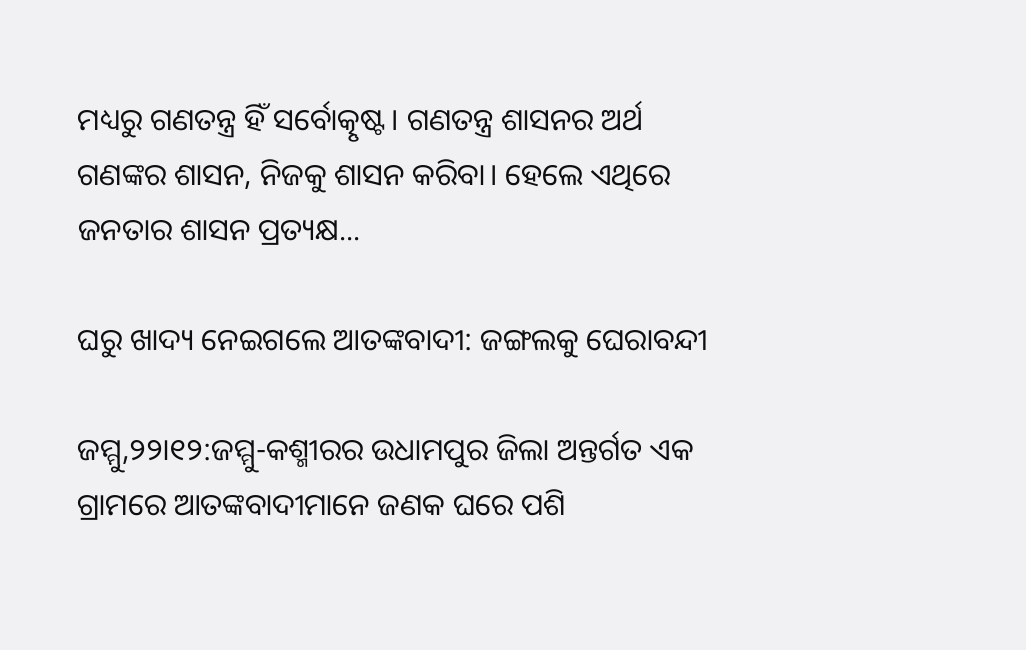ମଧ୍ୟରୁ ଗଣତନ୍ତ୍ର ହିଁ ସର୍ବୋତ୍କୃଷ୍ଟ। ଗଣତନ୍ତ୍ର ଶାସନର ଅର୍ଥ ଗଣଙ୍କର ଶାସନ, ନିଜକୁ ଶାସନ କରିବା। ହେଲେ ଏଥିରେ ଜନତାର ଶାସନ ପ୍ରତ୍ୟକ୍ଷ...

ଘରୁ ଖାଦ୍ୟ ନେଇଗଲେ ଆତଙ୍କବାଦୀ: ଜଙ୍ଗଲକୁ ଘେରାବନ୍ଦୀ

ଜମ୍ମୁ,୨୨ା୧୨:ଜମ୍ମୁ-କଶ୍ମୀରର ଉଧାମପୁର ଜିଲା ଅନ୍ତର୍ଗତ ଏକ ଗ୍ରାମରେ ଆତଙ୍କବାଦୀମାନେ ଜଣକ ଘରେ ପଶି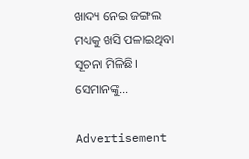ଖାଦ୍ୟ ନେଇ ଜଙ୍ଗଲ ମଧ୍ୟକୁ ଖସି ପଳାଇଥିବା ସୂଚନା ମିଳିଛି। ସେମାନଙ୍କୁ...

Advertisement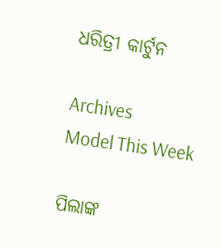ଧରିତ୍ରୀ କାର୍ଟୁନ

Archives
Model This Week

ପିଲାଙ୍କ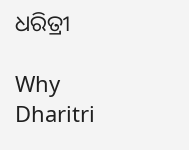ଧରିତ୍ରୀ

Why Dharitri